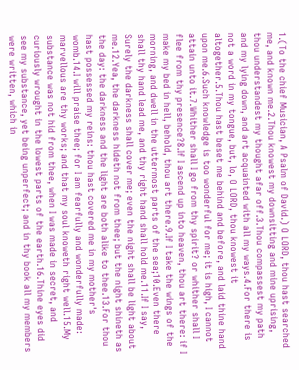1.(To the chief Musician, A Psalm of David.) O LORD, thou hast searched me, and known me.2.Thou knowest my downsitting and mine uprising, thou understandest my thought afar off.3.Thou compassest my path and my lying down, and art acquainted with all my ways.4.For there is not a word in my tongue, but, lo, O LORD, thou knowest it altogether.5.Thou hast beset me behind and before, and laid thine hand upon me.6.Such knowledge is too wonderful for me; it is high, I cannot attain unto it.7.Whither shall I go from thy spirit? or whither shall I flee from thy presence?8.If I ascend up into heaven, thou art there: if I make my bed in hell, behold, thou art there.9.If I take the wings of the morning, and dwell in the uttermost parts of the sea;10.Even there shall thy hand lead me, and thy right hand shall hold me.11.If I say, Surely the darkness shall cover me; even the night shall be light about me.12.Yea, the darkness hideth not from thee; but the night shineth as the day: the darkness and the light are both alike to thee.13.For thou hast possessed my reins: thou hast covered me in my mother's womb.14.I will praise thee; for I am fearfully and wonderfully made: marvellous are thy works; and that my soul knoweth right well.15.My substance was not hid from thee, when I was made in secret, and curiously wrought in the lowest parts of the earth.16.Thine eyes did see my substance, yet being unperfect; and in thy book all my members were written, which in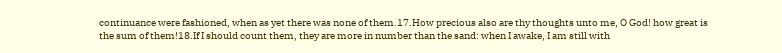continuance were fashioned, when as yet there was none of them.17.How precious also are thy thoughts unto me, O God! how great is the sum of them!18.If I should count them, they are more in number than the sand: when I awake, I am still with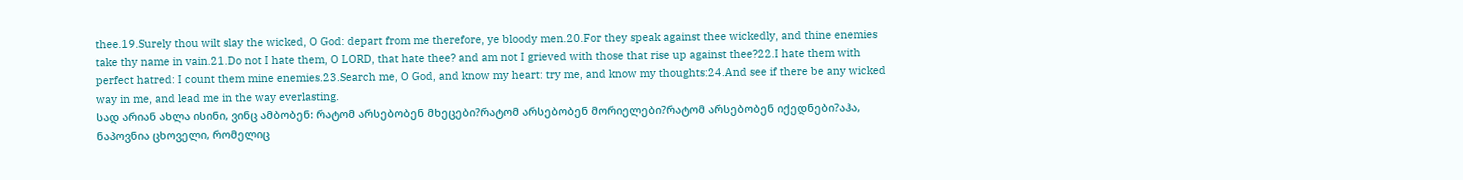thee.19.Surely thou wilt slay the wicked, O God: depart from me therefore, ye bloody men.20.For they speak against thee wickedly, and thine enemies take thy name in vain.21.Do not I hate them, O LORD, that hate thee? and am not I grieved with those that rise up against thee?22.I hate them with perfect hatred: I count them mine enemies.23.Search me, O God, and know my heart: try me, and know my thoughts:24.And see if there be any wicked way in me, and lead me in the way everlasting.
სად არიან ახლა ისინი, ვინც ამბობენ: რატომ არსებობენ მხეცები?რატომ არსებობენ მორიელები?რატომ არსებობენ იქედნები?აჰა, ნაპოვნია ცხოველი, რომელიც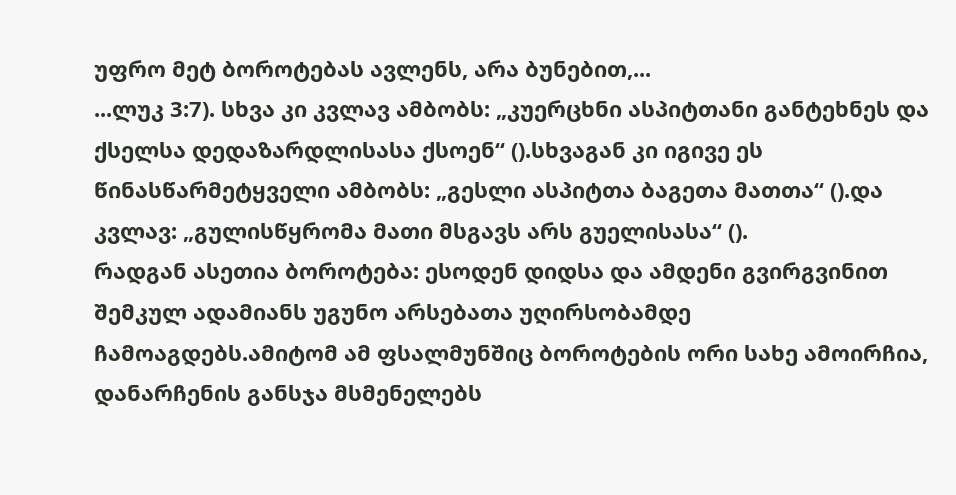უფრო მეტ ბოროტებას ავლენს, არა ბუნებით,...
...ლუკ 3:7). სხვა კი კვლავ ამბობს: „კუერცხნი ასპიტთანი განტეხნეს და ქსელსა დედაზარდლისასა ქსოენ“ ().სხვაგან კი იგივე ეს წინასწარმეტყველი ამბობს: „გესლი ასპიტთა ბაგეთა მათთა“ ().და კვლავ: „გულისწყრომა მათი მსგავს არს გუელისასა“ ().
რადგან ასეთია ბოროტება: ესოდენ დიდსა და ამდენი გვირგვინით შემკულ ადამიანს უგუნო არსებათა უღირსობამდე ჩამოაგდებს.ამიტომ ამ ფსალმუნშიც ბოროტების ორი სახე ამოირჩია, დანარჩენის განსჯა მსმენელებს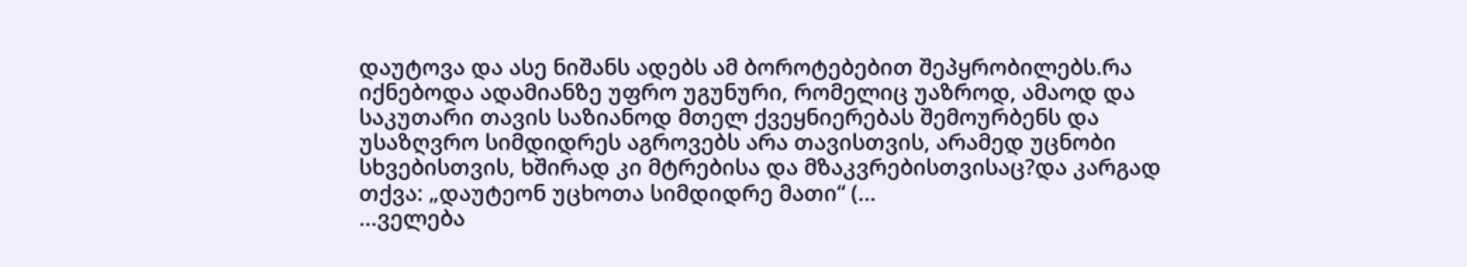დაუტოვა და ასე ნიშანს ადებს ამ ბოროტებებით შეპყრობილებს.რა იქნებოდა ადამიანზე უფრო უგუნური, რომელიც უაზროდ, ამაოდ და საკუთარი თავის საზიანოდ მთელ ქვეყნიერებას შემოურბენს და უსაზღვრო სიმდიდრეს აგროვებს არა თავისთვის, არამედ უცნობი სხვებისთვის, ხშირად კი მტრებისა და მზაკვრებისთვისაც?და კარგად თქვა: „დაუტეონ უცხოთა სიმდიდრე მათი“ (...
...ველება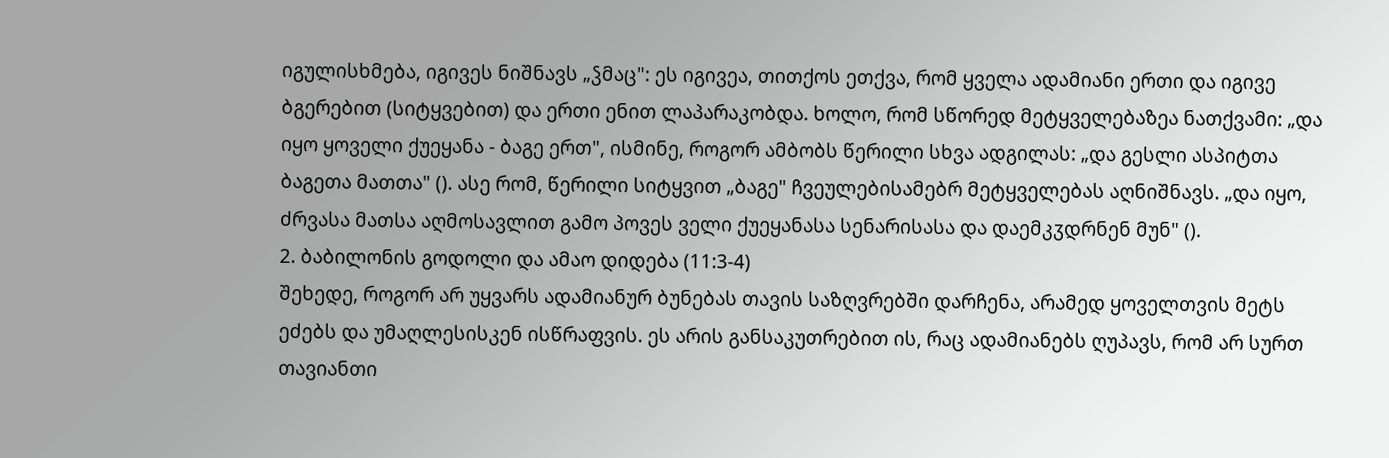იგულისხმება, იგივეს ნიშნავს „ჴმაც": ეს იგივეა, თითქოს ეთქვა, რომ ყველა ადამიანი ერთი და იგივე ბგერებით (სიტყვებით) და ერთი ენით ლაპარაკობდა. ხოლო, რომ სწორედ მეტყველებაზეა ნათქვამი: „და იყო ყოველი ქუეყანა - ბაგე ერთ", ისმინე, როგორ ამბობს წერილი სხვა ადგილას: „და გესლი ასპიტთა ბაგეთა მათთა" (). ასე რომ, წერილი სიტყვით „ბაგე" ჩვეულებისამებრ მეტყველებას აღნიშნავს. „და იყო, ძრვასა მათსა აღმოსავლით გამო პოვეს ველი ქუეყანასა სენარისასა და დაემკჳდრნენ მუნ" ().
2. ბაბილონის გოდოლი და ამაო დიდება (11:3-4)
შეხედე, როგორ არ უყვარს ადამიანურ ბუნებას თავის საზღვრებში დარჩენა, არამედ ყოველთვის მეტს ეძებს და უმაღლესისკენ ისწრაფვის. ეს არის განსაკუთრებით ის, რაც ადამიანებს ღუპავს, რომ არ სურთ თავიანთი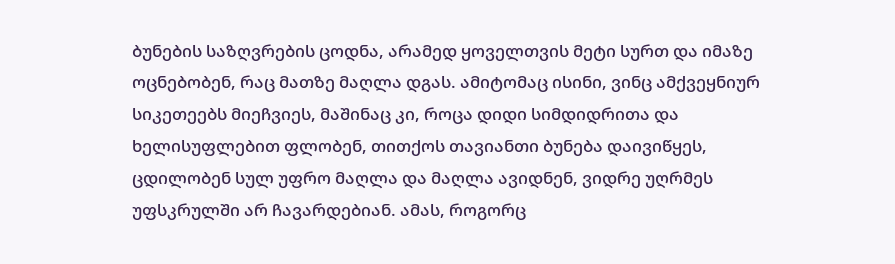ბუნების საზღვრების ცოდნა, არამედ ყოველთვის მეტი სურთ და იმაზე ოცნებობენ, რაც მათზე მაღლა დგას. ამიტომაც ისინი, ვინც ამქვეყნიურ სიკეთეებს მიეჩვიეს, მაშინაც კი, როცა დიდი სიმდიდრითა და ხელისუფლებით ფლობენ, თითქოს თავიანთი ბუნება დაივიწყეს, ცდილობენ სულ უფრო მაღლა და მაღლა ავიდნენ, ვიდრე უღრმეს უფსკრულში არ ჩავარდებიან. ამას, როგორც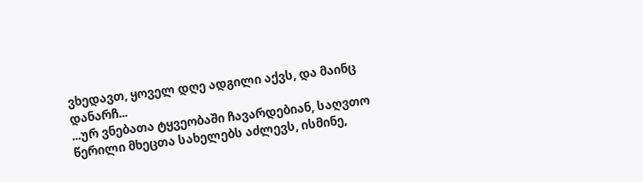ვხედავთ, ყოველ დღე ადგილი აქვს, და მაინც დანარჩ...
...ურ ვნებათა ტყვეობაში ჩავარდებიან, საღვთო წერილი მხეცთა სახელებს აძლევს, ისმინე,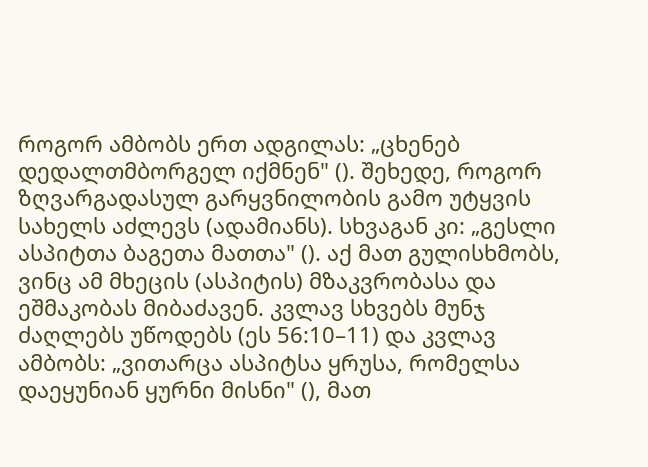როგორ ამბობს ერთ ადგილას: „ცხენებ დედალთმბორგელ იქმნენ" (). შეხედე, როგორ ზღვარგადასულ გარყვნილობის გამო უტყვის სახელს აძლევს (ადამიანს). სხვაგან კი: „გესლი ასპიტთა ბაგეთა მათთა" (). აქ მათ გულისხმობს, ვინც ამ მხეცის (ასპიტის) მზაკვრობასა და ეშმაკობას მიბაძავენ. კვლავ სხვებს მუნჯ ძაღლებს უწოდებს (ეს 56:10–11) და კვლავ ამბობს: „ვითარცა ასპიტსა ყრუსა, რომელსა დაეყუნიან ყურნი მისნი" (), მათ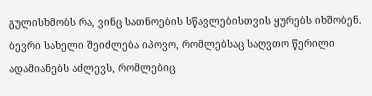გულისხმობს რა, ვინც სათნოების სწავლებისთვის ყურებს იხშობენ. ბევრი სახელი შეიძლება იპოვო, რომლებსაც საღვთო წერილი ადამიანებს აძლევს, რომლებიც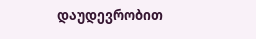დაუდევრობით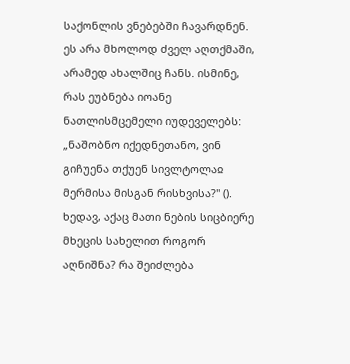საქონლის ვნებებში ჩავარდნენ. ეს არა მხოლოდ ძველ აღთქმაში, არამედ ახალშიც ჩანს. ისმინე, რას ეუბნება იოანე ნათლისმცემელი იუდეველებს: „ნაშობნო იქედნეთანო, ვინ გიჩუენა თქუენ სივლტოლაჲ მერმისა მისგან რისხვისა?" (). ხედავ, აქაც მათი ნების სიცბიერე მხეცის სახელით როგორ აღნიშნა? რა შეიძლება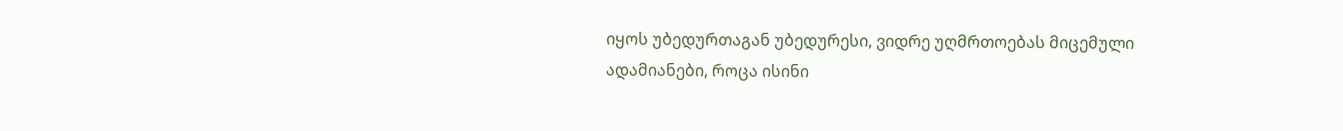იყოს უბედურთაგან უბედურესი, ვიდრე უღმრთოებას მიცემული ადამიანები, როცა ისინი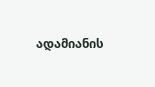ადამიანის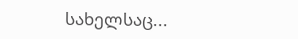სახელსაც...